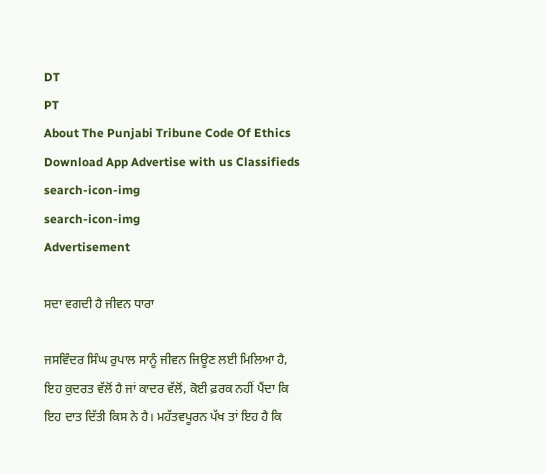DT
PT
About The Punjabi Tribune Code Of Ethics Download App Advertise with us Classifieds
search-icon-img
search-icon-img
Advertisement

ਸਦਾ ਵਗਦੀ ਹੈ ਜੀਵਨ ਧਾਰਾ

ਜਸਵਿੰਦਰ ਸਿੰਘ ਰੁਪਾਲ ਸਾਨੂੰ ਜੀਵਨ ਜਿਊਣ ਲਈ ਮਿਲਿਆ ਹੈ, ਇਹ ਕੁਦਰਤ ਵੱਲੋਂ ਹੈ ਜਾਂ ਕਾਦਰ ਵੱਲੋਂ, ਕੋਈ ਫ਼ਰਕ ਨਹੀਂ ਪੈਂਦਾ ਕਿ ਇਹ ਦਾਤ ਦਿੱਤੀ ਕਿਸ ਨੇ ਹੈ। ਮਹੱਤਵਪੂਰਨ ਪੱਖ ਤਾਂ ਇਹ ਹੈ ਕਿ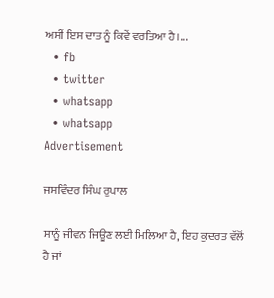ਅਸੀਂ ਇਸ ਦਾਤ ਨੂੰ ਕਿਵੇਂ ਵਰਤਿਆ ਹੈ।...
  • fb
  • twitter
  • whatsapp
  • whatsapp
Advertisement

ਜਸਵਿੰਦਰ ਸਿੰਘ ਰੁਪਾਲ

ਸਾਨੂੰ ਜੀਵਨ ਜਿਊਣ ਲਈ ਮਿਲਿਆ ਹੈ, ਇਹ ਕੁਦਰਤ ਵੱਲੋਂ ਹੈ ਜਾਂ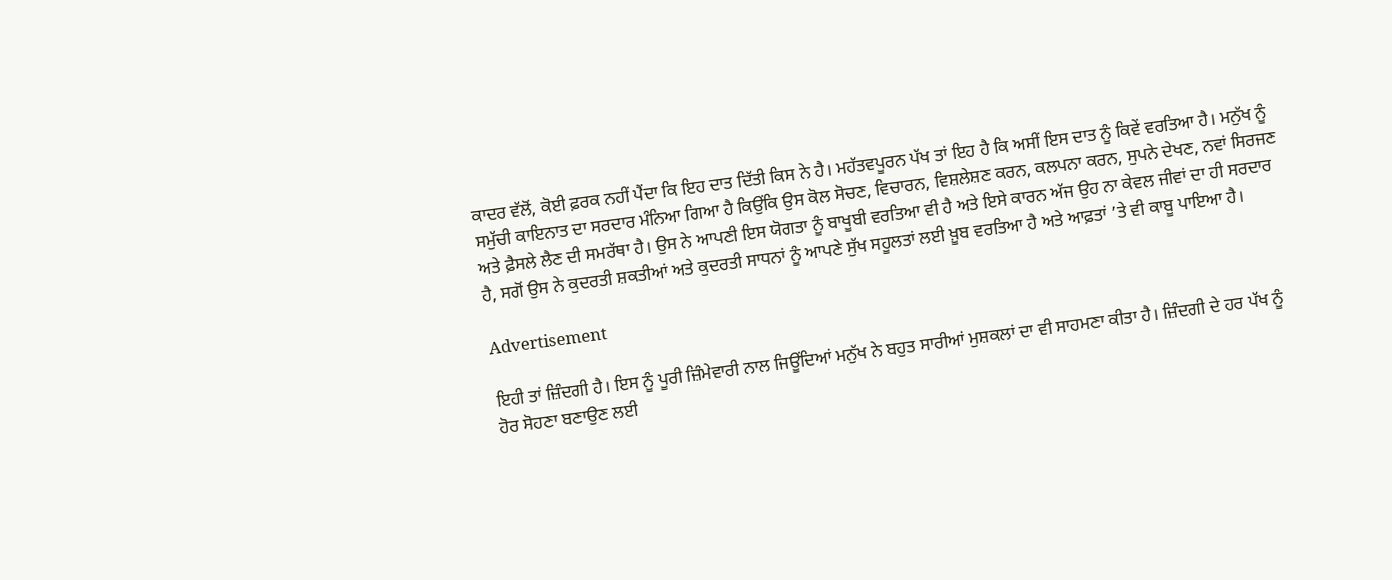ਕਾਦਰ ਵੱਲੋਂ, ਕੋਈ ਫ਼ਰਕ ਨਹੀਂ ਪੈਂਦਾ ਕਿ ਇਹ ਦਾਤ ਦਿੱਤੀ ਕਿਸ ਨੇ ਹੈ। ਮਹੱਤਵਪੂਰਨ ਪੱਖ ਤਾਂ ਇਹ ਹੈ ਕਿ ਅਸੀਂ ਇਸ ਦਾਤ ਨੂੰ ਕਿਵੇਂ ਵਰਤਿਆ ਹੈ। ਮਨੁੱਖ ਨੂੰ ਸਮੁੱਚੀ ਕਾਇਨਾਤ ਦਾ ਸਰਦਾਰ ਮੰਨਿਆ ਗਿਆ ਹੈ ਕਿਉਂਕਿ ਉਸ ਕੋਲ ਸੋਚਣ, ਵਿਚਾਰਨ, ਵਿਸ਼ਲੇਸ਼ਣ ਕਰਨ, ਕਲਪਨਾ ਕਰਨ, ਸੁਪਨੇ ਦੇਖਣ, ਨਵਾਂ ਸਿਰਜਣ ਅਤੇ ਫ਼ੈਸਲੇ ਲੈਣ ਦੀ ਸਮਰੱਥਾ ਹੈ। ਉਸ ਨੇ ਆਪਣੀ ਇਸ ਯੋਗਤਾ ਨੂੰ ਬਾਖੂਬੀ ਵਰਤਿਆ ਵੀ ਹੈ ਅਤੇ ਇਸੇ ਕਾਰਨ ਅੱਜ ਉਹ ਨਾ ਕੇਵਲ ਜੀਵਾਂ ਦਾ ਹੀ ਸਰਦਾਰ ਹੈ, ਸਗੋਂ ਉਸ ਨੇ ਕੁਦਰਤੀ ਸ਼ਕਤੀਆਂ ਅਤੇ ਕੁਦਰਤੀ ਸਾਧਨਾਂ ਨੂੰ ਆਪਣੇ ਸੁੱਖ ਸਹੂਲਤਾਂ ਲਈ ਖ਼ੂਬ ਵਰਤਿਆ ਹੈ ਅਤੇ ਆਫ਼ਤਾਂ ’ਤੇ ਵੀ ਕਾਬੂ ਪਾਇਆ ਹੈ।

Advertisement

ਇਹੀ ਤਾਂ ਜ਼ਿੰਦਗੀ ਹੈ। ਇਸ ਨੂੰ ਪੂਰੀ ਜ਼ਿੰਮੇਵਾਰੀ ਨਾਲ ਜਿਊਂਦਿਆਂ ਮਨੁੱਖ ਨੇ ਬਹੁਤ ਸਾਰੀਆਂ ਮੁਸ਼ਕਲਾਂ ਦਾ ਵੀ ਸਾਹਮਣਾ ਕੀਤਾ ਹੈ। ਜ਼ਿੰਦਗੀ ਦੇ ਹਰ ਪੱਖ ਨੂੰ ਹੋਰ ਸੋਹਣਾ ਬਣਾਉਣ ਲਈ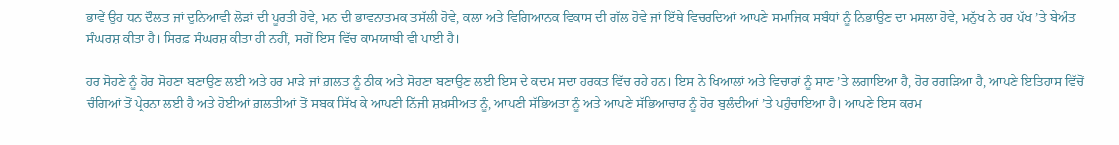ਭਾਵੇਂ ਉਹ ਧਨ ਦੌਲਤ ਜਾਂ ਦੁਨਿਆਵੀ ਲੋੜਾਂ ਦੀ ਪੂਰਤੀ ਹੋਵੇ, ਮਨ ਦੀ ਭਾਵਨਾਤਮਕ ਤਸੱਲੀ ਹੋਵੇ, ਕਲਾ ਅਤੇ ਵਿਗਿਆਨਕ ਵਿਕਾਸ ਦੀ ਗੱਲ ਹੋਵੇ ਜਾਂ ਇੱਥੇ ਵਿਚਰਦਿਆਂ ਆਪਣੇ ਸਮਾਜਿਕ ਸਬੰਧਾਂ ਨੂੰ ਨਿਭਾਉਣ ਦਾ ਮਸਲਾ ਹੋਵੇ, ਮਨੁੱਖ ਨੇ ਹਰ ਪੱਖ ’ਤੇ ਬੇਅੰਤ ਸੰਘਰਸ਼ ਕੀਤਾ ਹੈ। ਸਿਰਫ਼ ਸੰਘਰਸ਼ ਕੀਤਾ ਹੀ ਨਹੀਂ, ਸਗੋਂ ਇਸ ਵਿੱਚ ਕਾਮਯਾਬੀ ਵੀ ਪਾਈ ਹੈ।

ਹਰ ਸੋਹਣੇ ਨੂੰ ਹੋਰ ਸੋਹਣਾ ਬਣਾਉਣ ਲਈ ਅਤੇ ਹਰ ਮਾੜੇ ਜਾਂ ਗ਼ਲਤ ਨੂੰ ਠੀਕ ਅਤੇ ਸੋਹਣਾ ਬਣਾਉਣ ਲਈ ਇਸ ਦੇ ਕਦਮ ਸਦਾ ਹਰਕਤ ਵਿੱਚ ਰਹੇ ਹਨ। ਇਸ ਨੇ ਖਿਆਲਾਂ ਅਤੇ ਵਿਚਾਰਾਂ ਨੂੰ ਸਾਣ ’ਤੇ ਲਗਾਇਆ ਹੈ, ਹੋਰ ਰਗੜਿਆ ਹੈ, ਆਪਣੇ ਇਤਿਹਾਸ ਵਿੱਚੋਂ ਚੰਗਿਆਂ ਤੋਂ ਪ੍ਰੇਰਨਾ ਲਈ ਹੈ ਅਤੇ ਹੋਈਆਂ ਗ਼ਲਤੀਆਂ ਤੋਂ ਸਬਕ ਸਿੱਖ ਕੇ ਆਪਣੀ ਨਿੱਜੀ ਸ਼ਖ਼ਸੀਅਤ ਨੂੰ, ਆਪਣੀ ਸੱਭਿਅਤਾ ਨੂੰ ਅਤੇ ਆਪਣੇ ਸੱਭਿਆਚਾਰ ਨੂੰ ਹੋਰ ਬੁਲੰਦੀਆਂ ’ਤੇ ਪਹੁੰਚਾਇਆ ਹੈ। ਆਪਣੇ ਇਸ ਕਰਮ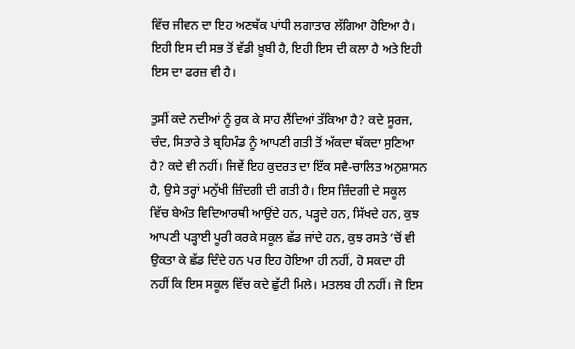ਵਿੱਚ ਜੀਵਨ ਦਾ ਇਹ ਅਣਥੱਕ ਪਾਂਧੀ ਲਗਾਤਾਰ ਲੱਗਿਆ ਹੋਇਆ ਹੈ। ਇਹੀ ਇਸ ਦੀ ਸਭ ਤੋਂ ਵੱਡੀ ਖ਼ੂਬੀ ਹੈ, ਇਹੀ ਇਸ ਦੀ ਕਲਾ ਹੈ ਅਤੇ ਇਹੀ ਇਸ ਦਾ ਫਰਜ਼ ਵੀ ਹੈ।

ਤੁਸੀਂ ਕਦੇ ਨਦੀਆਂ ਨੂੰ ਰੁਕ ਕੇ ਸਾਹ ਲੈਂਦਿਆਂ ਤੱਕਿਆ ਹੈ? ਕਦੇ ਸੂਰਜ, ਚੰਦ, ਸਿਤਾਰੇ ਤੇ ਬ੍ਰਹਿਮੰਡ ਨੂੰ ਆਪਣੀ ਗਤੀ ਤੋਂ ਅੱਕਦਾ ਥੱਕਦਾ ਸੁਣਿਆ ਹੈ? ਕਦੇ ਵੀ ਨਹੀਂ। ਜਿਵੇਂ ਇਹ ਕੁਦਰਤ ਦਾ ਇੱਕ ਸਵੈ-ਚਾਲਿਤ ਅਨੁਸ਼ਾਸਨ ਹੈ, ਉਸੇ ਤਰ੍ਹਾਂ ਮਨੁੱਖੀ ਜ਼ਿੰਦਗੀ ਦੀ ਗਤੀ ਹੈ। ਇਸ ਜ਼ਿੰਦਗੀ ਦੇ ਸਕੂਲ ਵਿੱਚ ਬੇਅੰਤ ਵਿਦਿਆਰਥੀ ਆਉਂਦੇ ਹਨ, ਪੜ੍ਹਦੇ ਹਨ, ਸਿੱਖਦੇ ਹਨ, ਕੁਝ ਆਪਣੀ ਪੜ੍ਹਾਈ ਪੂਰੀ ਕਰਕੇ ਸਕੂਲ ਛੱਡ ਜਾਂਦੇ ਹਨ, ਕੁਝ ਰਸਤੇ ’ਚੋਂ ਵੀ ਉਕਤਾ ਕੇ ਛੱਡ ਦਿੰਦੇ ਹਨ ਪਰ ਇਹ ਹੋਇਆ ਹੀ ਨਹੀਂ, ਹੋ ਸਕਦਾ ਹੀ ਨਹੀਂ ਕਿ ਇਸ ਸਕੂਲ ਵਿੱਚ ਕਦੇ ਛੁੱਟੀ ਮਿਲੇ। ਮਤਲਬ ਹੀ ਨਹੀਂ। ਜੋ ਇਸ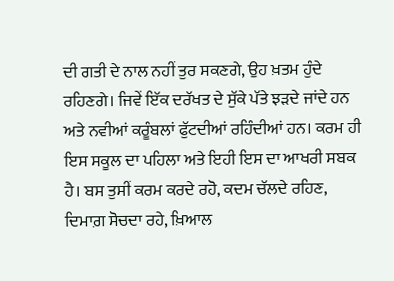ਦੀ ਗਤੀ ਦੇ ਨਾਲ ਨਹੀਂ ਤੁਰ ਸਕਣਗੇ, ਉਹ ਖ਼ਤਮ ਹੁੰਦੇ ਰਹਿਣਗੇ। ਜਿਵੇਂ ਇੱਕ ਦਰੱਖਤ ਦੇ ਸੁੱਕੇ ਪੱਤੇ ਝੜਦੇ ਜਾਂਦੇ ਹਨ ਅਤੇ ਨਵੀਆਂ ਕਰੂੰਬਲਾਂ ਫੁੱਟਦੀਆਂ ਰਹਿੰਦੀਆਂ ਹਨ। ਕਰਮ ਹੀ ਇਸ ਸਕੂਲ ਦਾ ਪਹਿਲਾ ਅਤੇ ਇਹੀ ਇਸ ਦਾ ਆਖਰੀ ਸਬਕ ਹੈ। ਬਸ ਤੁਸੀਂ ਕਰਮ ਕਰਦੇ ਰਹੋ, ਕਦਮ ਚੱਲਦੇ ਰਹਿਣ, ਦਿਮਾਗ਼ ਸੋਚਦਾ ਰਹੇ, ਖ਼ਿਆਲ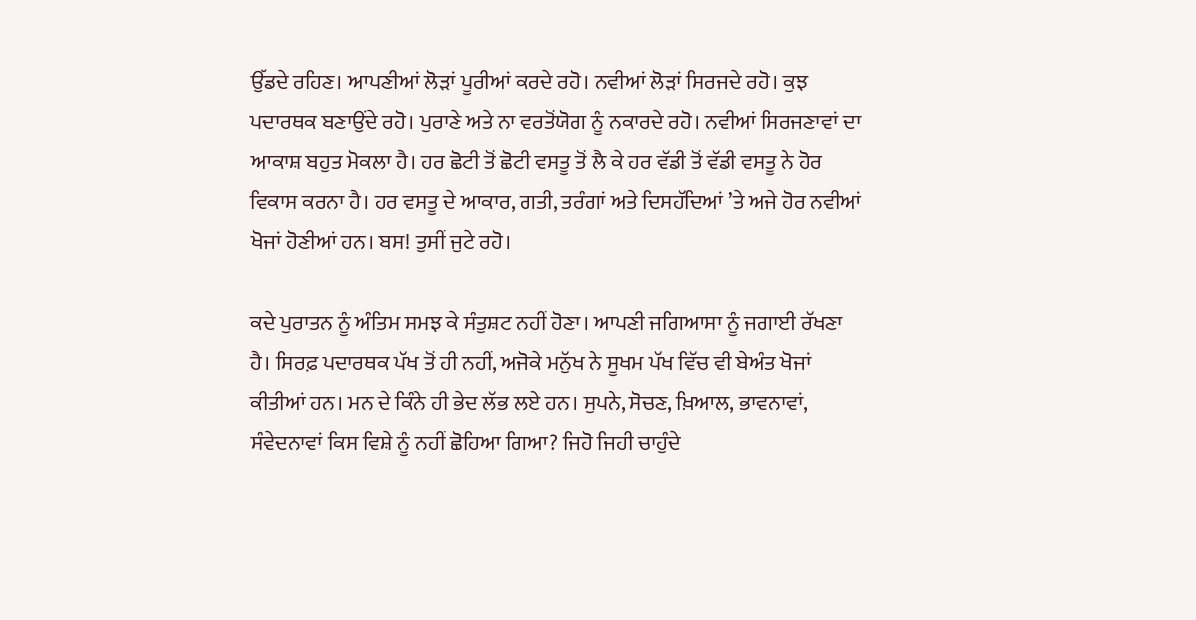ਉੱਡਦੇ ਰਹਿਣ। ਆਪਣੀਆਂ ਲੋੜਾਂ ਪੂਰੀਆਂ ਕਰਦੇ ਰਹੋ। ਨਵੀਆਂ ਲੋੜਾਂ ਸਿਰਜਦੇ ਰਹੋ। ਕੁਝ ਪਦਾਰਥਕ ਬਣਾਉਂਦੇ ਰਹੋ। ਪੁਰਾਣੇ ਅਤੇ ਨਾ ਵਰਤੋਂਯੋਗ ਨੂੰ ਨਕਾਰਦੇ ਰਹੋ। ਨਵੀਆਂ ਸਿਰਜਣਾਵਾਂ ਦਾ ਆਕਾਸ਼ ਬਹੁਤ ਮੋਕਲਾ ਹੈ। ਹਰ ਛੋਟੀ ਤੋਂ ਛੋਟੀ ਵਸਤੂ ਤੋਂ ਲੈ ਕੇ ਹਰ ਵੱਡੀ ਤੋਂ ਵੱਡੀ ਵਸਤੂ ਨੇ ਹੋਰ ਵਿਕਾਸ ਕਰਨਾ ਹੈ। ਹਰ ਵਸਤੂ ਦੇ ਆਕਾਰ, ਗਤੀ, ਤਰੰਗਾਂ ਅਤੇ ਦਿਸਹੱਦਿਆਂ ’ਤੇ ਅਜੇ ਹੋਰ ਨਵੀਆਂ ਖੋਜਾਂ ਹੋਣੀਆਂ ਹਨ। ਬਸ! ਤੁਸੀਂ ਜੁਟੇ ਰਹੋ।

ਕਦੇ ਪੁਰਾਤਨ ਨੂੰ ਅੰਤਿਮ ਸਮਝ ਕੇ ਸੰਤੁਸ਼ਟ ਨਹੀਂ ਹੋਣਾ। ਆਪਣੀ ਜਗਿਆਸਾ ਨੂੰ ਜਗਾਈ ਰੱਖਣਾ ਹੈ। ਸਿਰਫ਼ ਪਦਾਰਥਕ ਪੱਖ ਤੋਂ ਹੀ ਨਹੀਂ, ਅਜੋਕੇ ਮਨੁੱਖ ਨੇ ਸੂਖਮ ਪੱਖ ਵਿੱਚ ਵੀ ਬੇਅੰਤ ਖੋਜਾਂ ਕੀਤੀਆਂ ਹਨ। ਮਨ ਦੇ ਕਿੰਨੇ ਹੀ ਭੇਦ ਲੱਭ ਲਏ ਹਨ। ਸੁਪਨੇ, ਸੋਚਣ, ਖ਼ਿਆਲ, ਭਾਵਨਾਵਾਂ, ਸੰਵੇਦਨਾਵਾਂ ਕਿਸ ਵਿਸ਼ੇ ਨੂੰ ਨਹੀਂ ਛੋਹਿਆ ਗਿਆ? ਜਿਹੋ ਜਿਹੀ ਚਾਹੁੰਦੇ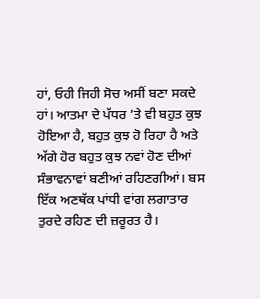ਹਾਂ, ਓਹੀ ਜਿਹੀ ਸੋਚ ਅਸੀਂ ਬਣਾ ਸਕਦੇ ਹਾਂ। ਆਤਮਾ ਦੇ ਪੱਧਰ ’ਤੇ ਵੀ ਬਹੁਤ ਕੁਝ ਹੋਇਆ ਹੈ, ਬਹੁਤ ਕੁਝ ਹੋ ਰਿਹਾ ਹੈ ਅਤੇ ਅੱਗੇ ਹੋਰ ਬਹੁਤ ਕੁਝ ਨਵਾਂ ਹੋਣ ਦੀਆਂ ਸੰਭਾਵਨਾਵਾਂ ਬਣੀਆਂ ਰਹਿਣਗੀਆਂ। ਬਸ ਇੱਕ ਅਣਥੱਕ ਪਾਂਧੀ ਵਾਂਗ ਲਗਾਤਾਰ ਤੁਰਦੇ ਰਹਿਣ ਦੀ ਜ਼ਰੂਰਤ ਹੈ।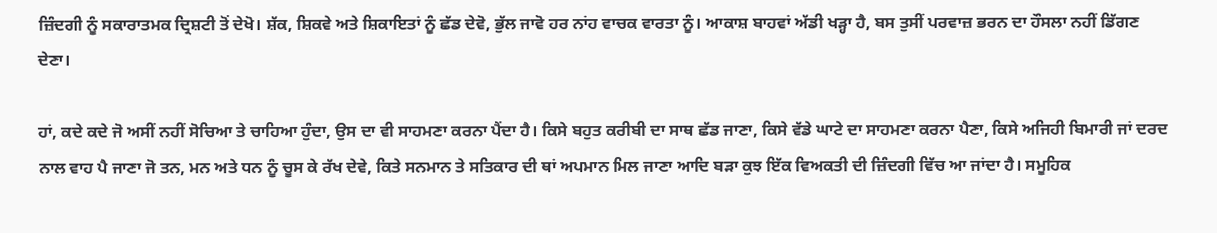ਜ਼ਿੰਦਗੀ ਨੂੰ ਸਕਾਰਾਤਮਕ ਦ੍ਰਿਸ਼ਟੀ ਤੋਂ ਦੇਖੋ। ਸ਼ੱਕ, ਸ਼ਿਕਵੇ ਅਤੇ ਸ਼ਿਕਾਇਤਾਂ ਨੂੰ ਛੱਡ ਦੇਵੋ, ਭੁੱਲ ਜਾਵੋ ਹਰ ਨਾਂਹ ਵਾਚਕ ਵਾਰਤਾ ਨੂੰ। ਆਕਾਸ਼ ਬਾਹਵਾਂ ਅੱਡੀ ਖੜ੍ਹਾ ਹੈ, ਬਸ ਤੁਸੀਂ ਪਰਵਾਜ਼ ਭਰਨ ਦਾ ਹੌਸਲਾ ਨਹੀਂ ਡਿੱਗਣ ਦੇਣਾ।

ਹਾਂ, ਕਦੇ ਕਦੇ ਜੋ ਅਸੀਂ ਨਹੀਂ ਸੋਚਿਆ ਤੇ ਚਾਹਿਆ ਹੁੰਦਾ, ਉਸ ਦਾ ਵੀ ਸਾਹਮਣਾ ਕਰਨਾ ਪੈਂਦਾ ਹੈ। ਕਿਸੇ ਬਹੁਤ ਕਰੀਬੀ ਦਾ ਸਾਥ ਛੱਡ ਜਾਣਾ, ਕਿਸੇ ਵੱਡੇ ਘਾਟੇ ਦਾ ਸਾਹਮਣਾ ਕਰਨਾ ਪੈਣਾ, ਕਿਸੇ ਅਜਿਹੀ ਬਿਮਾਰੀ ਜਾਂ ਦਰਦ ਨਾਲ ਵਾਹ ਪੈ ਜਾਣਾ ਜੋ ਤਨ, ਮਨ ਅਤੇ ਧਨ ਨੂੰ ਚੂਸ ਕੇ ਰੱਖ ਦੇਵੇ, ਕਿਤੇ ਸਨਮਾਨ ਤੇ ਸਤਿਕਾਰ ਦੀ ਥਾਂ ਅਪਮਾਨ ਮਿਲ ਜਾਣਾ ਆਦਿ ਬੜਾ ਕੁਝ ਇੱਕ ਵਿਅਕਤੀ ਦੀ ਜ਼ਿੰਦਗੀ ਵਿੱਚ ਆ ਜਾਂਦਾ ਹੈ। ਸਮੂਹਿਕ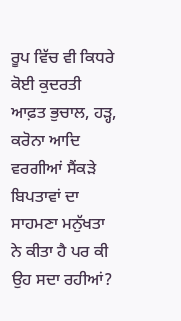ਰੂਪ ਵਿੱਚ ਵੀ ਕਿਧਰੇ ਕੋਈ ਕੁਦਰਤੀ ਆਫ਼ਤ ਭੁਚਾਲ, ਹੜ੍ਹ, ਕਰੋਨਾ ਆਦਿ ਵਰਗੀਆਂ ਸੈਂਕੜੇ ਬਿਪਤਾਵਾਂ ਦਾ ਸਾਹਮਣਾ ਮਨੁੱਖਤਾ ਨੇ ਕੀਤਾ ਹੈ ਪਰ ਕੀ ਉਹ ਸਦਾ ਰਹੀਆਂ?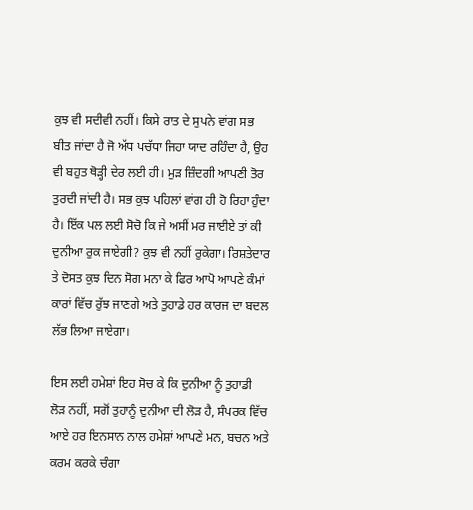ਕੁਝ ਵੀ ਸਦੀਵੀ ਨਹੀਂ। ਕਿਸੇ ਰਾਤ ਦੇ ਸੁਪਨੇ ਵਾਂਗ ਸਭ ਬੀਤ ਜਾਂਦਾ ਹੈ ਜੋ ਅੱਧ ਪਚੱਧਾ ਜਿਹਾ ਯਾਦ ਰਹਿੰਦਾ ਹੈ, ਉਹ ਵੀ ਬਹੁਤ ਥੋੜ੍ਹੀ ਦੇਰ ਲਈ ਹੀ। ਮੁੜ ਜ਼ਿੰਦਗੀ ਆਪਣੀ ਤੋਰ ਤੁਰਦੀ ਜਾਂਦੀ ਹੈ। ਸਭ ਕੁਝ ਪਹਿਲਾਂ ਵਾਂਗ ਹੀ ਹੋ ਰਿਹਾ ਹੁੰਦਾ ਹੈ। ਇੱਕ ਪਲ ਲਈ ਸੋਚੋ ਕਿ ਜੇ ਅਸੀਂ ਮਰ ਜਾਈਏ ਤਾਂ ਕੀ ਦੁਨੀਆ ਰੁਕ ਜਾਏਗੀ? ਕੁਝ ਵੀ ਨਹੀਂ ਰੁਕੇਗਾ। ਰਿਸ਼ਤੇਦਾਰ ਤੇ ਦੋਸਤ ਕੁਝ ਦਿਨ ਸੋਗ ਮਨਾ ਕੇ ਫਿਰ ਆਪੋ ਆਪਣੇ ਕੰਮਾਂ ਕਾਰਾਂ ਵਿੱਚ ਰੁੱਝ ਜਾਣਗੇ ਅਤੇ ਤੁਹਾਡੇ ਹਰ ਕਾਰਜ ਦਾ ਬਦਲ ਲੱਭ ਲਿਆ ਜਾਏਗਾ।

ਇਸ ਲਈ ਹਮੇਸ਼ਾਂ ਇਹ ਸੋਚ ਕੇ ਕਿ ਦੁਨੀਆ ਨੂੰ ਤੁਹਾਡੀ ਲੋੜ ਨਹੀਂ, ਸਗੋਂ ਤੁਹਾਨੂੰ ਦੁਨੀਆ ਦੀ ਲੋੜ ਹੈ, ਸੰਪਰਕ ਵਿੱਚ ਆਏ ਹਰ ਇਨਸਾਨ ਨਾਲ ਹਮੇਸ਼ਾਂ ਆਪਣੇ ਮਨ, ਬਚਨ ਅਤੇ ਕਰਮ ਕਰਕੇ ਚੰਗਾ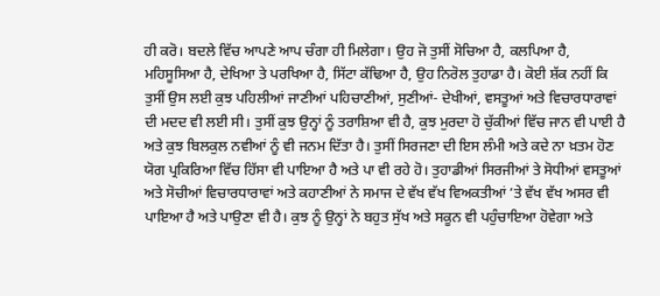ਹੀ ਕਰੋ। ਬਦਲੇ ਵਿੱਚ ਆਪਣੇ ਆਪ ਚੰਗਾ ਹੀ ਮਿਲੇਗਾ। ਉਹ ਜੋ ਤੁਸੀਂ ਸੋਚਿਆ ਹੈ, ਕਲਪਿਆ ਹੈ, ਮਹਿਸੂਸਿਆ ਹੈ, ਦੇਖਿਆ ਤੇ ਪਰਖਿਆ ਹੈ, ਸਿੱਟਾ ਕੱਢਿਆ ਹੈ, ਉਹ ਨਿਰੋਲ ਤੁਹਾਡਾ ਹੈ। ਕੋਈ ਸ਼ੱਕ ਨਹੀਂ ਕਿ ਤੁਸੀਂ ਉਸ ਲਈ ਕੁਝ ਪਹਿਲੀਆਂ ਜਾਣੀਆਂ ਪਹਿਚਾਣੀਆਂ, ਸੁਣੀਆਂ- ਦੇਖੀਆਂ, ਵਸਤੂਆਂ ਅਤੇ ਵਿਚਾਰਧਾਰਾਵਾਂ ਦੀ ਮਦਦ ਵੀ ਲਈ ਸੀ। ਤੁਸੀਂ ਕੁਝ ਉਨ੍ਹਾਂ ਨੂੰ ਤਰਾਸ਼ਿਆ ਵੀ ਹੈ, ਕੁਝ ਮੁਰਦਾ ਹੋ ਚੁੱਕੀਆਂ ਵਿੱਚ ਜਾਨ ਵੀ ਪਾਈ ਹੈ ਅਤੇ ਕੁਝ ਬਿਲਕੁਲ ਨਵੀਆਂ ਨੂੰ ਵੀ ਜਨਮ ਦਿੱਤਾ ਹੈ। ਤੁਸੀਂ ਸਿਰਜਣਾ ਦੀ ਇਸ ਲੰਮੀ ਅਤੇ ਕਦੇ ਨਾ ਖ਼ਤਮ ਹੋਣ ਯੋਗ ਪ੍ਰਕਿਰਿਆ ਵਿੱਚ ਹਿੱਸਾ ਵੀ ਪਾਇਆ ਹੈ ਅਤੇ ਪਾ ਵੀ ਰਹੇ ਹੋ। ਤੁਹਾਡੀਆਂ ਸਿਰਜੀਆਂ ਤੇ ਸੋਧੀਆਂ ਵਸਤੂਆਂ ਅਤੇ ਸੋਚੀਆਂ ਵਿਚਾਰਧਾਰਾਵਾਂ ਅਤੇ ਕਹਾਣੀਆਂ ਨੇ ਸਮਾਜ ਦੇ ਵੱਖ ਵੱਖ ਵਿਅਕਤੀਆਂ ’ਤੇ ਵੱਖ ਵੱਖ ਅਸਰ ਵੀ ਪਾਇਆ ਹੈ ਅਤੇ ਪਾਉਣਾ ਵੀ ਹੈ। ਕੁਝ ਨੂੰ ਉਨ੍ਹਾਂ ਨੇ ਬਹੁਤ ਸੁੱਖ ਅਤੇ ਸਕੂਨ ਵੀ ਪਹੁੰਚਾਇਆ ਹੋਵੇਗਾ ਅਤੇ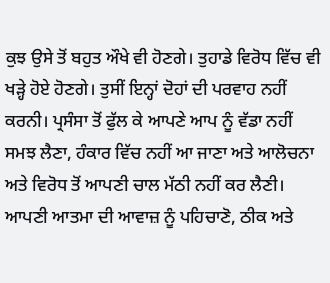ਕੁਝ ਉਸੇ ਤੋਂ ਬਹੁਤ ਔਖੇ ਵੀ ਹੋਣਗੇ। ਤੁਹਾਡੇ ਵਿਰੋਧ ਵਿੱਚ ਵੀ ਖੜ੍ਹੇ ਹੋਏ ਹੋਣਗੇ। ਤੁਸੀਂ ਇਨ੍ਹਾਂ ਦੋਹਾਂ ਦੀ ਪਰਵਾਹ ਨਹੀਂ ਕਰਨੀ। ਪ੍ਰਸੰਸਾ ਤੋਂ ਫੁੱਲ ਕੇ ਆਪਣੇ ਆਪ ਨੂੰ ਵੱਡਾ ਨਹੀਂ ਸਮਝ ਲੈਣਾ, ਹੰਕਾਰ ਵਿੱਚ ਨਹੀਂ ਆ ਜਾਣਾ ਅਤੇ ਆਲੋਚਨਾ ਅਤੇ ਵਿਰੋਧ ਤੋਂ ਆਪਣੀ ਚਾਲ ਮੱਠੀ ਨਹੀਂ ਕਰ ਲੈਣੀ। ਆਪਣੀ ਆਤਮਾ ਦੀ ਆਵਾਜ਼ ਨੂੰ ਪਹਿਚਾਣੋ, ਠੀਕ ਅਤੇ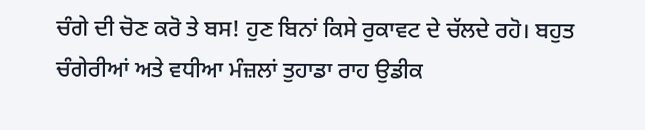ਚੰਗੇ ਦੀ ਚੋਣ ਕਰੋ ਤੇ ਬਸ! ਹੁਣ ਬਿਨਾਂ ਕਿਸੇ ਰੁਕਾਵਟ ਦੇ ਚੱਲਦੇ ਰਹੋ। ਬਹੁਤ ਚੰਗੇਰੀਆਂ ਅਤੇ ਵਧੀਆ ਮੰਜ਼ਲਾਂ ਤੁਹਾਡਾ ਰਾਹ ਉਡੀਕ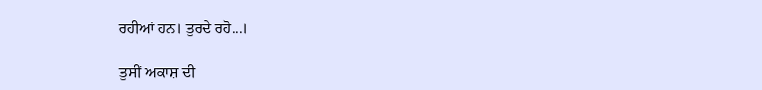ਰਹੀਆਂ ਹਨ। ਤੁਰਦੇ ਰਹੋ...।

ਤੁਸੀਂ ਅਕਾਸ਼ ਦੀ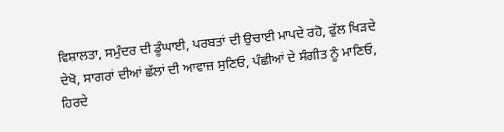ਵਿਸ਼ਾਲਤਾ, ਸਮੁੰਦਰ ਦੀ ਡੂੰਘਾਈ, ਪਰਬਤਾਂ ਦੀ ਉਚਾਈ ਮਾਪਦੇ ਰਹੋ, ਫੁੱਲ ਖਿੜਦੇ ਦੇਖੋ, ਸਾਗਰਾਂ ਦੀਆਂ ਛੱਲਾਂ ਦੀ ਆਵਾਜ਼ ਸੁਣਿਓ, ਪੰਛੀਆਂ ਦੇ ਸੰਗੀਤ ਨੂੰ ਮਾਣਿਓ, ਹਿਰਦੇ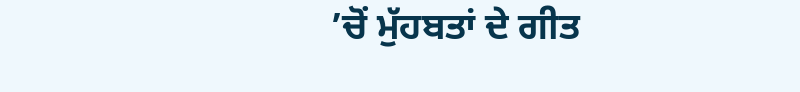’ਚੋਂ ਮੁੱਹਬਤਾਂ ਦੇ ਗੀਤ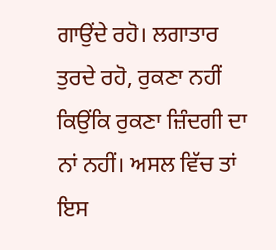ਗਾਉਂਦੇ ਰਹੋ। ਲਗਾਤਾਰ ਤੁਰਦੇ ਰਹੋ, ਰੁਕਣਾ ਨਹੀਂ ਕਿਉਂਕਿ ਰੁਕਣਾ ਜ਼ਿੰਦਗੀ ਦਾ ਨਾਂ ਨਹੀਂ। ਅਸਲ ਵਿੱਚ ਤਾਂ ਇਸ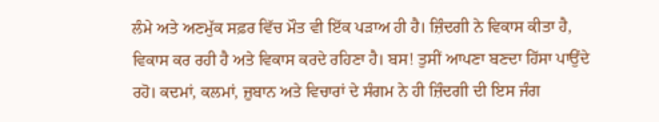ਲੰਮੇ ਅਤੇ ਅਣਮੁੱਕ ਸਫ਼ਰ ਵਿੱਚ ਮੌਤ ਵੀ ਇੱਕ ਪੜਾਅ ਹੀ ਹੈ। ਜ਼ਿੰਦਗੀ ਨੇ ਵਿਕਾਸ ਕੀਤਾ ਹੈ, ਵਿਕਾਸ ਕਰ ਰਹੀ ਹੈ ਅਤੇ ਵਿਕਾਸ ਕਰਦੇ ਰਹਿਣਾ ਹੈ। ਬਸ! ਤੁਸੀਂ ਆਪਣਾ ਬਣਦਾ ਹਿੱਸਾ ਪਾਉਂਦੇ ਰਹੋ। ਕਦਮਾਂ, ਕਲਮਾਂ, ਜ਼ੁਬਾਨ ਅਤੇ ਵਿਚਾਰਾਂ ਦੇ ਸੰਗਮ ਨੇ ਹੀ ਜ਼ਿੰਦਗੀ ਦੀ ਇਸ ਜੰਗ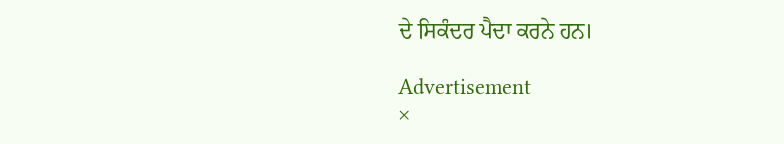ਦੇ ਸਿਕੰਦਰ ਪੈਦਾ ਕਰਨੇ ਹਨ।

Advertisement
×